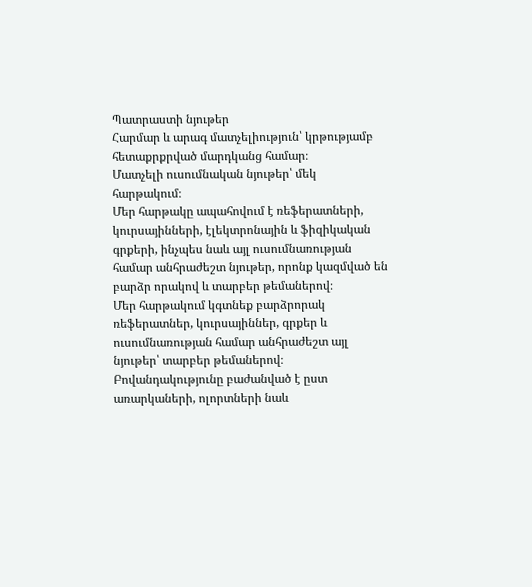Պատրաստի նյութեր
Հարմար և արագ մատչելիություն՝ կրթությամբ հետաքրքրված մարդկանց համար։
Մատչելի ուսումնական նյութեր՝ մեկ հարթակում։
Մեր հարթակը ապահովում է ռեֆերատների, կուրսայինների, էլեկտրոնային և ֆիզիկական գրքերի, ինչպես նաև այլ ուսումնառության համար անհրաժեշտ նյութեր, որոնք կազմված են բարձր որակով և տարբեր թեմաներով։
Մեր հարթակում կգտնեք բարձրորակ ռեֆերատներ, կուրսայիններ, գրքեր և ուսումնառության համար անհրաժեշտ այլ նյութեր՝ տարբեր թեմաներով։
Բովանդակությունը բաժանված է ըստ առարկաների, ոլորտների նաև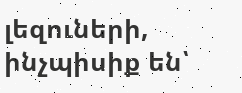լեզուների, ինչպիսիք են՝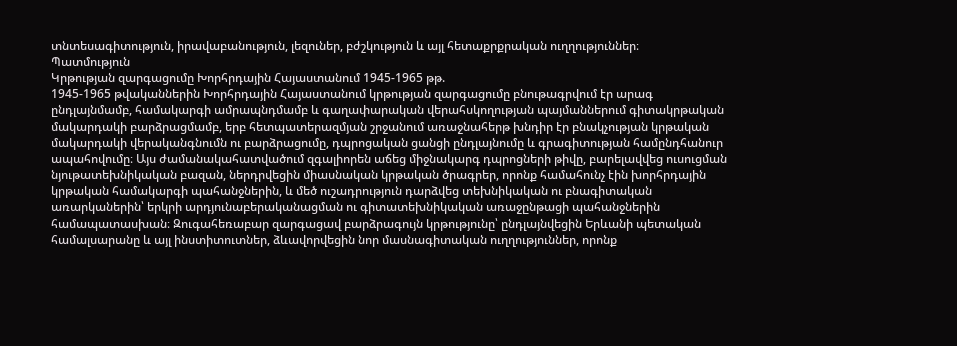տնտեսագիտություն, իրավաբանություն, լեզուներ, բժշկություն և այլ հետաքրքրական ուղղություններ։
Պատմություն
Կրթության զարգացումը Խորհրդային Հայաստանում 1945-1965 թթ.
1945-1965 թվականներին Խորհրդային Հայաստանում կրթության զարգացումը բնութագրվում էր արագ ընդլայնմամբ, համակարգի ամրապնդմամբ և գաղափարական վերահսկողության պայմաններում գիտակրթական մակարդակի բարձրացմամբ, երբ հետպատերազմյան շրջանում առաջնահերթ խնդիր էր բնակչության կրթական մակարդակի վերականգնումն ու բարձրացումը, դպրոցական ցանցի ընդլայնումը և գրագիտության համընդհանուր ապահովումը։ Այս ժամանակահատվածում զգալիորեն աճեց միջնակարգ դպրոցների թիվը, բարելավվեց ուսուցման նյութատեխնիկական բազան, ներդրվեցին միասնական կրթական ծրագրեր, որոնք համահունչ էին խորհրդային կրթական համակարգի պահանջներին, և մեծ ուշադրություն դարձվեց տեխնիկական ու բնագիտական առարկաներին՝ երկրի արդյունաբերականացման ու գիտատեխնիկական առաջընթացի պահանջներին համապատասխան։ Զուգահեռաբար զարգացավ բարձրագույն կրթությունը՝ ընդլայնվեցին Երևանի պետական համալսարանը և այլ ինստիտուտներ, ձևավորվեցին նոր մասնագիտական ուղղություններ, որոնք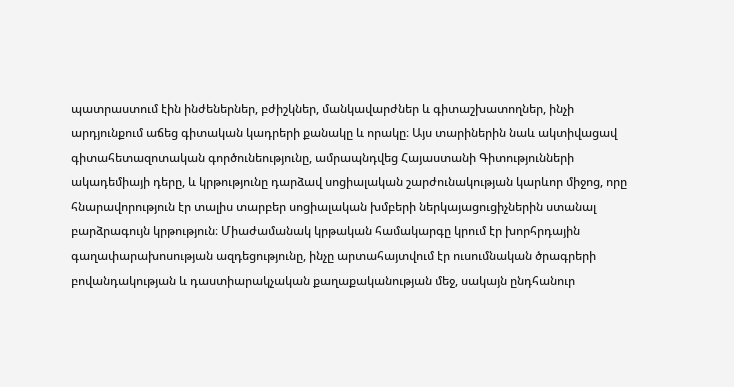պատրաստում էին ինժեներներ, բժիշկներ, մանկավարժներ և գիտաշխատողներ, ինչի արդյունքում աճեց գիտական կադրերի քանակը և որակը։ Այս տարիներին նաև ակտիվացավ գիտահետազոտական գործունեությունը, ամրապնդվեց Հայաստանի Գիտությունների ակադեմիայի դերը, և կրթությունը դարձավ սոցիալական շարժունակության կարևոր միջոց, որը հնարավորություն էր տալիս տարբեր սոցիալական խմբերի ներկայացուցիչներին ստանալ բարձրագույն կրթություն։ Միաժամանակ կրթական համակարգը կրում էր խորհրդային գաղափարախոսության ազդեցությունը, ինչը արտահայտվում էր ուսումնական ծրագրերի բովանդակության և դաստիարակչական քաղաքականության մեջ, սակայն ընդհանուր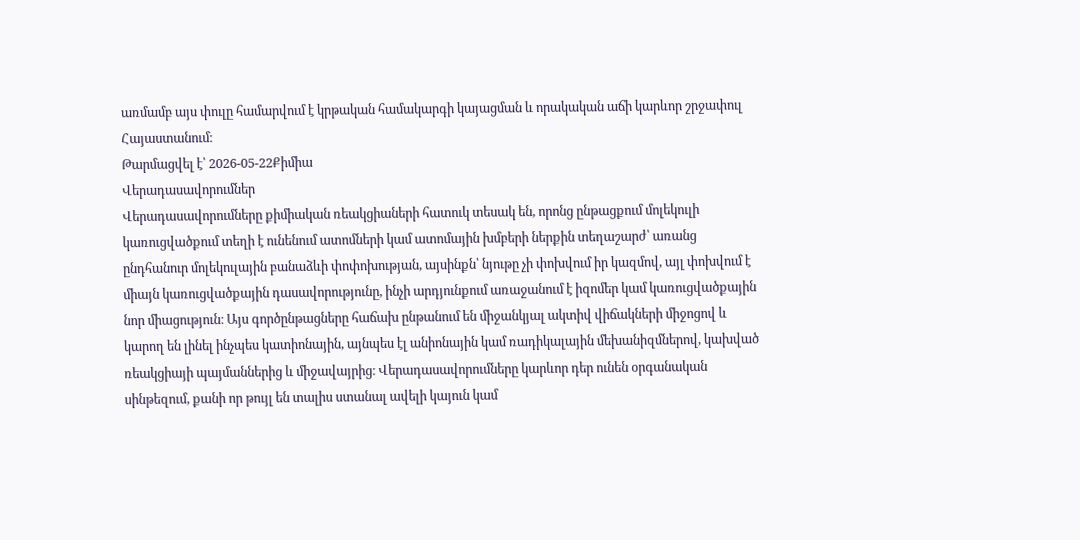առմամբ այս փուլը համարվում է կրթական համակարգի կայացման և որակական աճի կարևոր շրջափուլ Հայաստանում։
Թարմացվել է՝ 2026-05-22Քիմիա
Վերադասավորումներ
Վերադասավորումները քիմիական ռեակցիաների հատուկ տեսակ են, որոնց ընթացքում մոլեկուլի կառուցվածքում տեղի է ունենում ատոմների կամ ատոմային խմբերի ներքին տեղաշարժ՝ առանց ընդհանուր մոլեկուլային բանաձևի փոփոխության, այսինքն՝ նյութը չի փոխվում իր կազմով, այլ փոխվում է միայն կառուցվածքային դասավորությունը, ինչի արդյունքում առաջանում է իզոմեր կամ կառուցվածքային նոր միացություն։ Այս գործընթացները հաճախ ընթանում են միջանկյալ ակտիվ վիճակների միջոցով և կարող են լինել ինչպես կատիոնային, այնպես էլ անիոնային կամ ռադիկալային մեխանիզմներով, կախված ռեակցիայի պայմաններից և միջավայրից։ Վերադասավորումները կարևոր դեր ունեն օրգանական սինթեզում, քանի որ թույլ են տալիս ստանալ ավելի կայուն կամ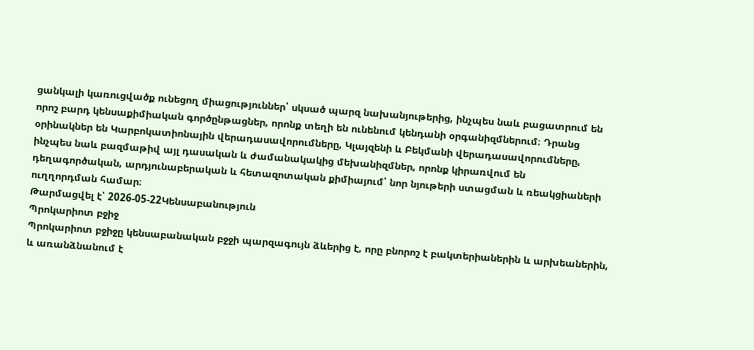ցանկալի կառուցվածք ունեցող միացություններ՝ սկսած պարզ նախանյութերից, ինչպես նաև բացատրում են որոշ բարդ կենսաքիմիական գործընթացներ, որոնք տեղի են ունենում կենդանի օրգանիզմներում։ Դրանց օրինակներ են Կարբոկատիոնային վերադասավորումները, Կլայզենի և Բեկմանի վերադասավորումները, ինչպես նաև բազմաթիվ այլ դասական և ժամանակակից մեխանիզմներ, որոնք կիրառվում են դեղագործական, արդյունաբերական և հետազոտական քիմիայում՝ նոր նյութերի ստացման և ռեակցիաների ուղղորդման համար։
Թարմացվել է՝ 2026-05-22Կենսաբանություն
Պրոկարիոտ բջիջ
Պրոկարիոտ բջիջը կենսաբանական բջջի պարզագույն ձևերից է, որը բնորոշ է բակտերիաներին և արխեաներին, և առանձնանում է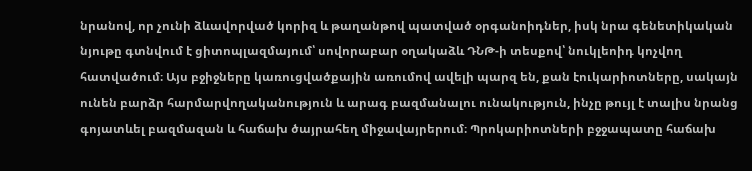նրանով, որ չունի ձևավորված կորիզ և թաղանթով պատված օրգանոիդներ, իսկ նրա գենետիկական նյութը գտնվում է ցիտոպլազմայում՝ սովորաբար օղակաձև ԴՆԹ-ի տեսքով՝ նուկլեոիդ կոչվող հատվածում։ Այս բջիջները կառուցվածքային առումով ավելի պարզ են, քան էուկարիոտները, սակայն ունեն բարձր հարմարվողականություն և արագ բազմանալու ունակություն, ինչը թույլ է տալիս նրանց գոյատևել բազմազան և հաճախ ծայրահեղ միջավայրերում։ Պրոկարիոտների բջջապատը հաճախ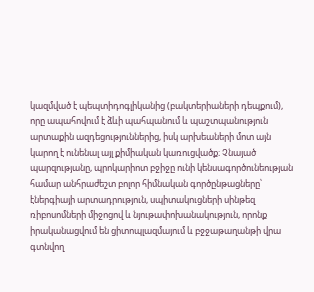կազմված է պեպտիդոգլիկանից (բակտերիաների դեպքում), որը ապահովում է ձևի պահպանում և պաշտպանություն արտաքին ազդեցություններից, իսկ արխեաների մոտ այն կարող է ունենալ այլ քիմիական կառուցվածք։ Չնայած պարզությանը, պրոկարիոտ բջիջը ունի կենսագործունեության համար անհրաժեշտ բոլոր հիմնական գործընթացները՝ էներգիայի արտադրություն, սպիտակուցների սինթեզ ռիբոսոմների միջոցով և նյութափոխանակություն, որոնք իրականացվում են ցիտոպլազմայում և բջջաթաղանթի վրա գտնվող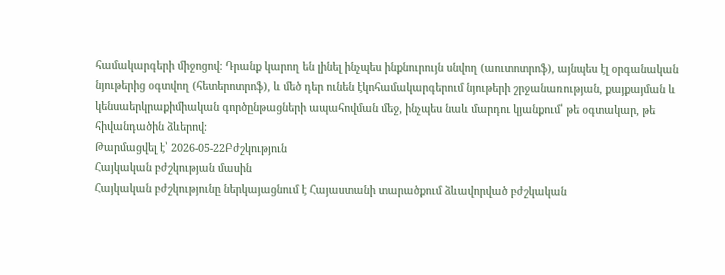համակարգերի միջոցով։ Դրանք կարող են լինել ինչպես ինքնուրույն սնվող (աուտոտրոֆ), այնպես էլ օրգանական նյութերից օգտվող (հետերոտրոֆ), և մեծ դեր ունեն էկոհամակարգերում նյութերի շրջանառության, քայքայման և կենսաերկրաքիմիական գործընթացների ապահովման մեջ, ինչպես նաև մարդու կյանքում՝ թե օգտակար, թե հիվանդածին ձևերով։
Թարմացվել է՝ 2026-05-22Բժշկություն
Հայկական բժշկության մասին
Հայկական բժշկությունը ներկայացնում է Հայաստանի տարածքում ձևավորված բժշկական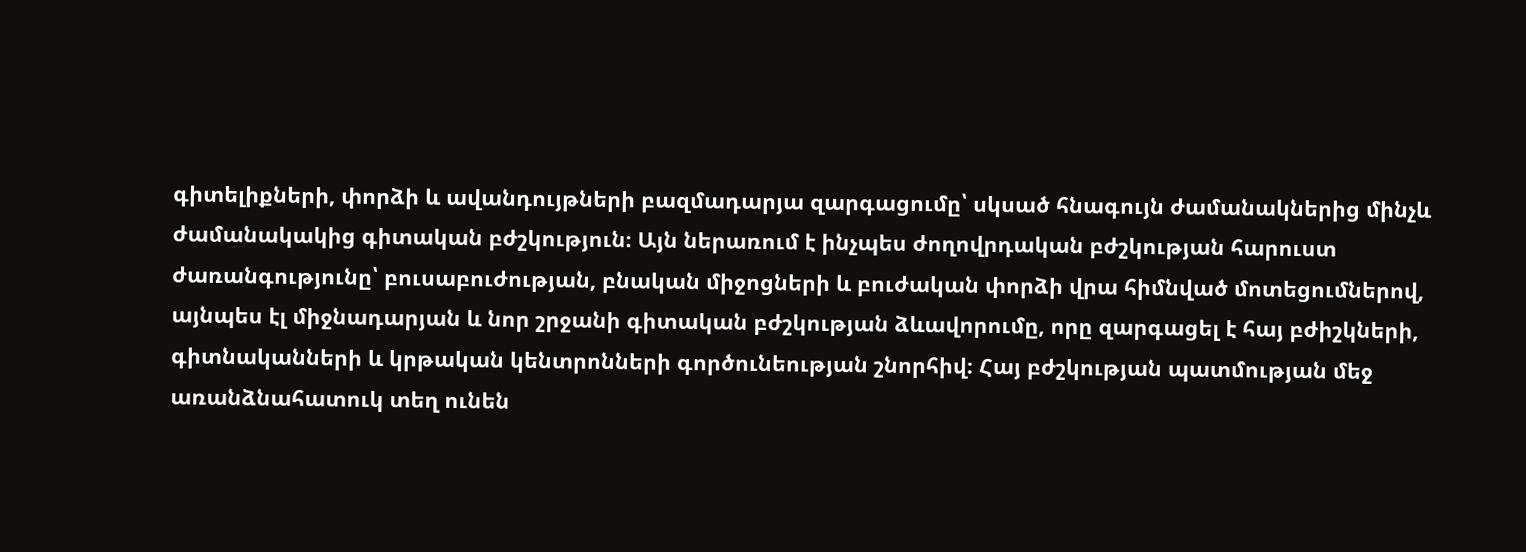գիտելիքների, փորձի և ավանդույթների բազմադարյա զարգացումը՝ սկսած հնագույն ժամանակներից մինչև ժամանակակից գիտական բժշկություն։ Այն ներառում է ինչպես ժողովրդական բժշկության հարուստ ժառանգությունը՝ բուսաբուժության, բնական միջոցների և բուժական փորձի վրա հիմնված մոտեցումներով, այնպես էլ միջնադարյան և նոր շրջանի գիտական բժշկության ձևավորումը, որը զարգացել է հայ բժիշկների, գիտնականների և կրթական կենտրոնների գործունեության շնորհիվ։ Հայ բժշկության պատմության մեջ առանձնահատուկ տեղ ունեն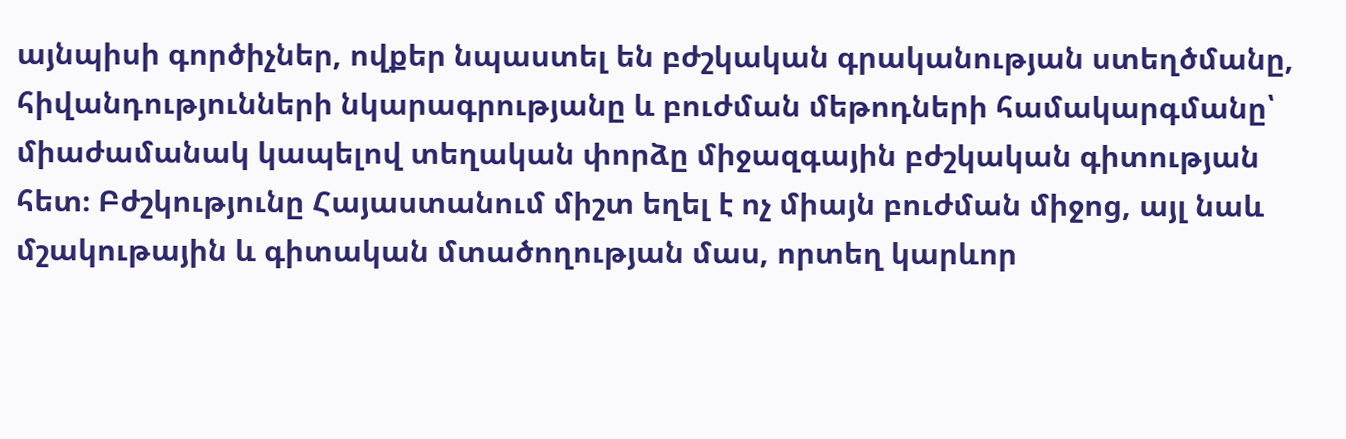այնպիսի գործիչներ, ովքեր նպաստել են բժշկական գրականության ստեղծմանը, հիվանդությունների նկարագրությանը և բուժման մեթոդների համակարգմանը՝ միաժամանակ կապելով տեղական փորձը միջազգային բժշկական գիտության հետ։ Բժշկությունը Հայաստանում միշտ եղել է ոչ միայն բուժման միջոց, այլ նաև մշակութային և գիտական մտածողության մաս, որտեղ կարևոր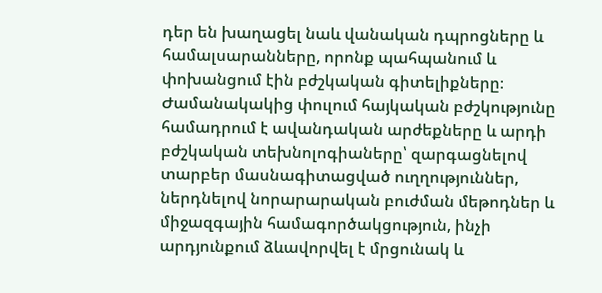դեր են խաղացել նաև վանական դպրոցները և համալսարանները, որոնք պահպանում և փոխանցում էին բժշկական գիտելիքները։ Ժամանակակից փուլում հայկական բժշկությունը համադրում է ավանդական արժեքները և արդի բժշկական տեխնոլոգիաները՝ զարգացնելով տարբեր մասնագիտացված ուղղություններ, ներդնելով նորարարական բուժման մեթոդներ և միջազգային համագործակցություն, ինչի արդյունքում ձևավորվել է մրցունակ և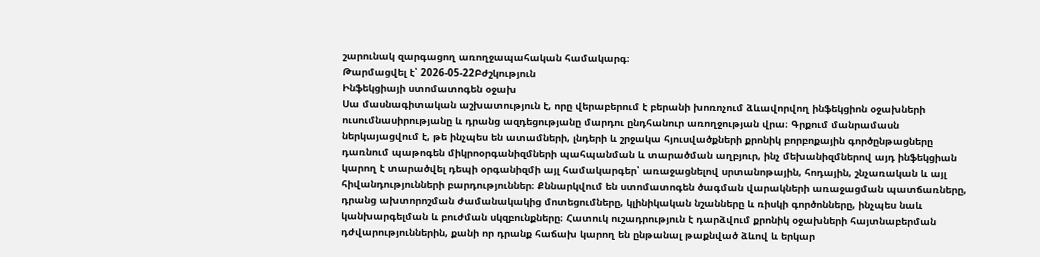շարունակ զարգացող առողջապահական համակարգ։
Թարմացվել է՝ 2026-05-22Բժշկություն
Ինֆեկցիայի ստոմատոգեն օջախ
Սա մասնագիտական աշխատություն է, որը վերաբերում է բերանի խոռոչում ձևավորվող ինֆեկցիոն օջախների ուսումնասիրությանը և դրանց ազդեցությանը մարդու ընդհանուր առողջության վրա։ Գրքում մանրամասն ներկայացվում է, թե ինչպես են ատամների, լնդերի և շրջակա հյուսվածքների քրոնիկ բորբոքային գործընթացները դառնում պաթոգեն միկրոօրգանիզմների պահպանման և տարածման աղբյուր, ինչ մեխանիզմներով այդ ինֆեկցիան կարող է տարածվել դեպի օրգանիզմի այլ համակարգեր՝ առաջացնելով սրտանոթային, հոդային, շնչառական և այլ հիվանդությունների բարդություններ։ Քննարկվում են ստոմատոգեն ծագման վարակների առաջացման պատճառները, դրանց ախտորոշման ժամանակակից մոտեցումները, կլինիկական նշանները և ռիսկի գործոնները, ինչպես նաև կանխարգելման և բուժման սկզբունքները։ Հատուկ ուշադրություն է դարձվում քրոնիկ օջախների հայտնաբերման դժվարություններին, քանի որ դրանք հաճախ կարող են ընթանալ թաքնված ձևով և երկար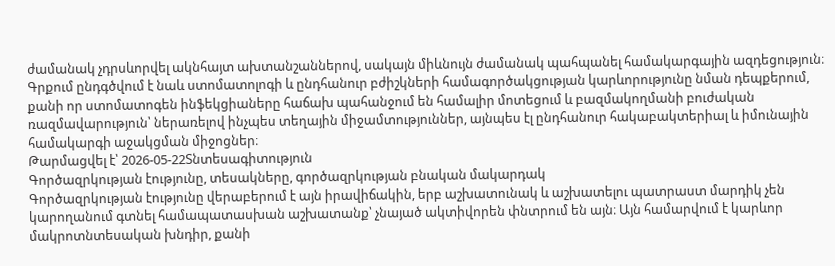ժամանակ չդրսևորվել ակնհայտ ախտանշաններով, սակայն միևնույն ժամանակ պահպանել համակարգային ազդեցություն։ Գրքում ընդգծվում է նաև ստոմատոլոգի և ընդհանուր բժիշկների համագործակցության կարևորությունը նման դեպքերում, քանի որ ստոմատոգեն ինֆեկցիաները հաճախ պահանջում են համալիր մոտեցում և բազմակողմանի բուժական ռազմավարություն՝ ներառելով ինչպես տեղային միջամտություններ, այնպես էլ ընդհանուր հակաբակտերիալ և իմունային համակարգի աջակցման միջոցներ։
Թարմացվել է՝ 2026-05-22Տնտեսագիտություն
Գործազրկության էությունը, տեսակները, գործազրկության բնական մակարդակ
Գործազրկության էությունը վերաբերում է այն իրավիճակին, երբ աշխատունակ և աշխատելու պատրաստ մարդիկ չեն կարողանում գտնել համապատասխան աշխատանք՝ չնայած ակտիվորեն փնտրում են այն։ Այն համարվում է կարևոր մակրոտնտեսական խնդիր, քանի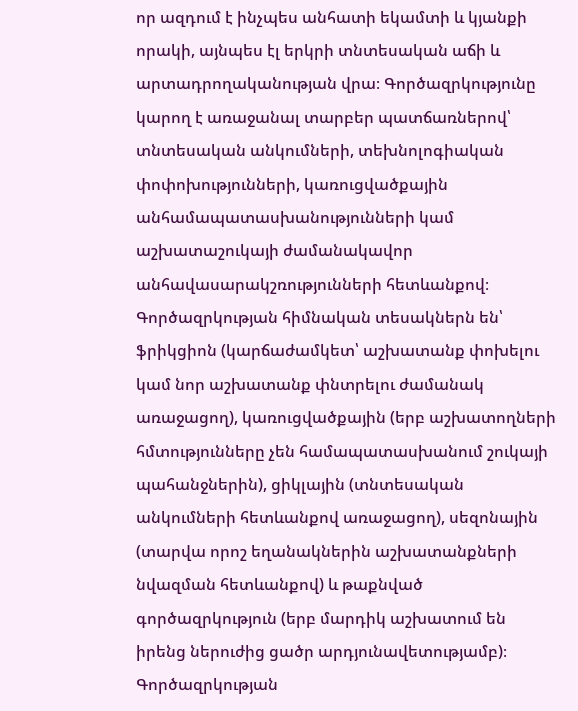որ ազդում է ինչպես անհատի եկամտի և կյանքի որակի, այնպես էլ երկրի տնտեսական աճի և արտադրողականության վրա։ Գործազրկությունը կարող է առաջանալ տարբեր պատճառներով՝ տնտեսական անկումների, տեխնոլոգիական փոփոխությունների, կառուցվածքային անհամապատասխանությունների կամ աշխատաշուկայի ժամանակավոր անհավասարակշռությունների հետևանքով։ Գործազրկության հիմնական տեսակներն են՝ ֆրիկցիոն (կարճաժամկետ՝ աշխատանք փոխելու կամ նոր աշխատանք փնտրելու ժամանակ առաջացող), կառուցվածքային (երբ աշխատողների հմտությունները չեն համապատասխանում շուկայի պահանջներին), ցիկլային (տնտեսական անկումների հետևանքով առաջացող), սեզոնային (տարվա որոշ եղանակներին աշխատանքների նվազման հետևանքով) և թաքնված գործազրկություն (երբ մարդիկ աշխատում են իրենց ներուժից ցածր արդյունավետությամբ)։ Գործազրկության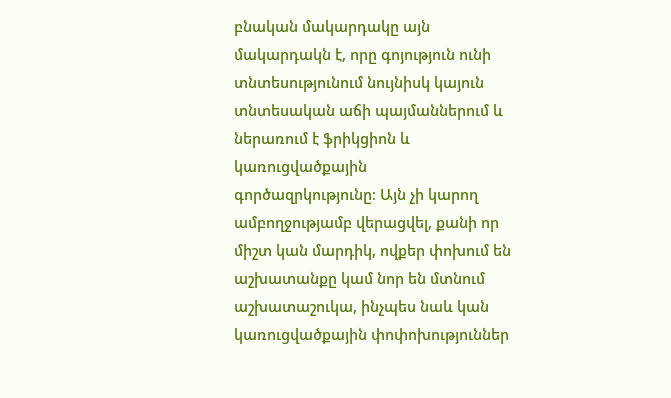բնական մակարդակը այն մակարդակն է, որը գոյություն ունի տնտեսությունում նույնիսկ կայուն տնտեսական աճի պայմաններում և ներառում է ֆրիկցիոն և կառուցվածքային գործազրկությունը։ Այն չի կարող ամբողջությամբ վերացվել, քանի որ միշտ կան մարդիկ, ովքեր փոխում են աշխատանքը կամ նոր են մտնում աշխատաշուկա, ինչպես նաև կան կառուցվածքային փոփոխություններ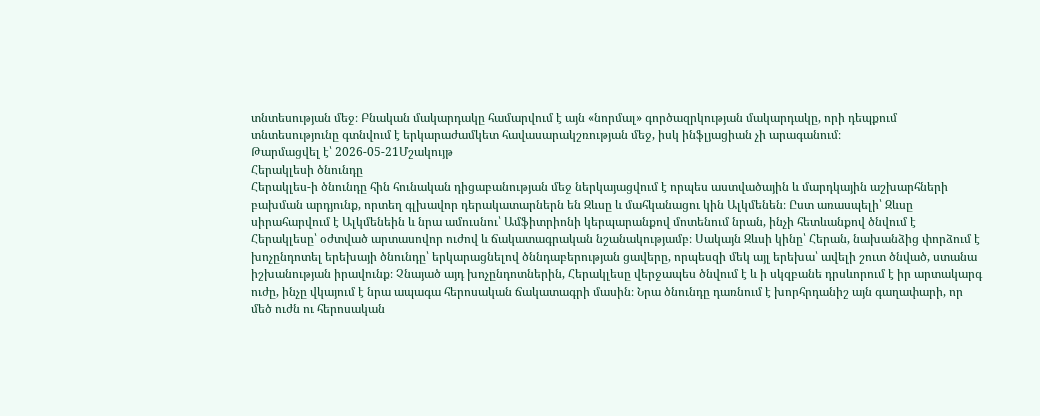տնտեսության մեջ։ Բնական մակարդակը համարվում է այն «նորմալ» գործազրկության մակարդակը, որի դեպքում տնտեսությունը գտնվում է երկարաժամկետ հավասարակշռության մեջ, իսկ ինֆլյացիան չի արագանում։
Թարմացվել է՝ 2026-05-21Մշակույթ
Հերակլեսի ծնունդը
Հերակլես-ի ծնունդը հին հունական դիցաբանության մեջ ներկայացվում է որպես աստվածային և մարդկային աշխարհների բախման արդյունք, որտեղ գլխավոր դերակատարներն են Զևսը և մահկանացու կին Ալկմենեն։ Ըստ առասպելի՝ Զևսը սիրահարվում է Ալկմենեին և նրա ամուսնու՝ Ամֆիտրիոնի կերպարանքով մոտենում նրան, ինչի հետևանքով ծնվում է Հերակլեսը՝ օժտված արտասովոր ուժով և ճակատագրական նշանակությամբ։ Սակայն Զևսի կինը՝ Հերան, նախանձից փորձում է խոչընդոտել երեխայի ծնունդը՝ երկարացնելով ծննդաբերության ցավերը, որպեսզի մեկ այլ երեխա՝ ավելի շուտ ծնված, ստանա իշխանության իրավունք։ Չնայած այդ խոչընդոտներին, Հերակլեսը վերջապես ծնվում է և ի սկզբանե դրսևորում է իր արտակարգ ուժը, ինչը վկայում է նրա ապագա հերոսական ճակատագրի մասին։ Նրա ծնունդը դառնում է խորհրդանիշ այն գաղափարի, որ մեծ ուժն ու հերոսական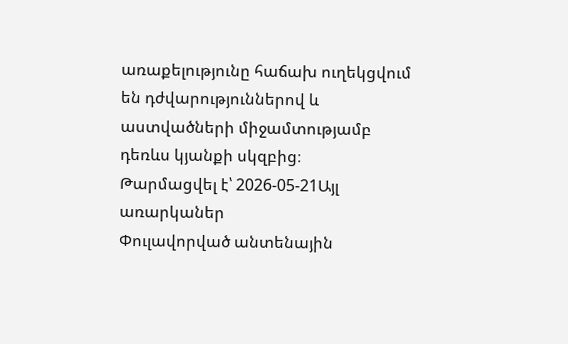առաքելությունը հաճախ ուղեկցվում են դժվարություններով և աստվածների միջամտությամբ դեռևս կյանքի սկզբից։
Թարմացվել է՝ 2026-05-21Այլ առարկաներ
Փուլավորված անտենային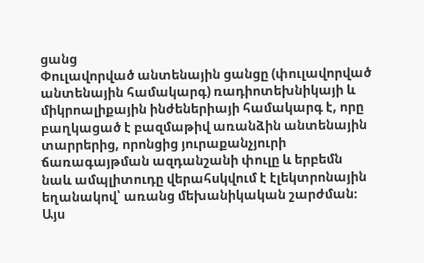ցանց
Փուլավորված անտենային ցանցը (փուլավորված անտենային համակարգ) ռադիոտեխնիկայի և միկրոալիքային ինժեներիայի համակարգ է, որը բաղկացած է բազմաթիվ առանձին անտենային տարրերից, որոնցից յուրաքանչյուրի ճառագայթման ազդանշանի փուլը և երբեմն նաև ամպլիտուդը վերահսկվում է էլեկտրոնային եղանակով՝ առանց մեխանիկական շարժման։ Այս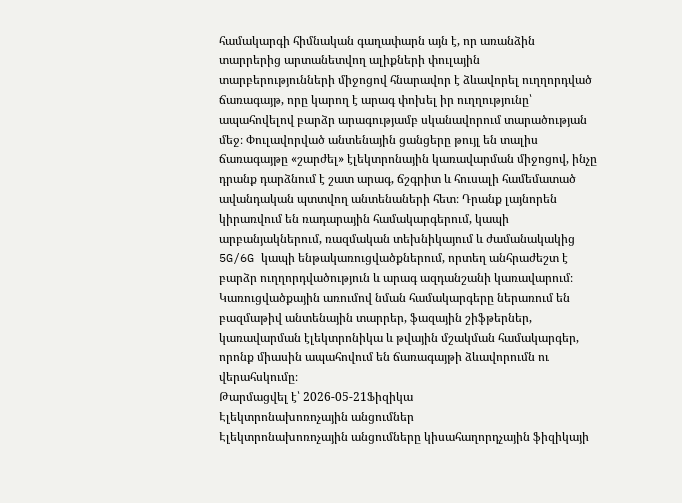համակարգի հիմնական գաղափարն այն է, որ առանձին տարրերից արտանետվող ալիքների փուլային տարբերությունների միջոցով հնարավոր է ձևավորել ուղղորդված ճառագայթ, որը կարող է արագ փոխել իր ուղղությունը՝ ապահովելով բարձր արագությամբ սկանավորում տարածության մեջ։ Փուլավորված անտենային ցանցերը թույլ են տալիս ճառագայթը «շարժել» էլեկտրոնային կառավարման միջոցով, ինչը դրանք դարձնում է շատ արագ, ճշգրիտ և հուսալի համեմատած ավանդական պտտվող անտենաների հետ։ Դրանք լայնորեն կիրառվում են ռադարային համակարգերում, կապի արբանյակներում, ռազմական տեխնիկայում և ժամանակակից 5G/6G կապի ենթակառուցվածքներում, որտեղ անհրաժեշտ է բարձր ուղղորդվածություն և արագ ազդանշանի կառավարում։ Կառուցվածքային առումով նման համակարգերը ներառում են բազմաթիվ անտենային տարրեր, ֆազային շիֆթերներ, կառավարման էլեկտրոնիկա և թվային մշակման համակարգեր, որոնք միասին ապահովում են ճառագայթի ձևավորումն ու վերահսկումը։
Թարմացվել է՝ 2026-05-21Ֆիզիկա
Էլեկտրոնախոռոչային անցումներ
Էլեկտրոնախոռոչային անցումները կիսահաղորդչային ֆիզիկայի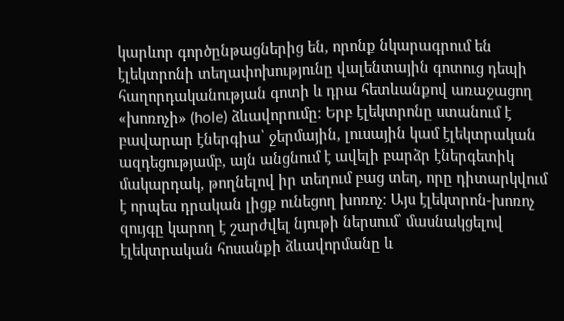կարևոր գործընթացներից են, որոնք նկարագրում են էլեկտրոնի տեղափոխությունը վալենտային գոտուց դեպի հաղորդականության գոտի և դրա հետևանքով առաջացող «խոռոչի» (hole) ձևավորումը։ Երբ էլեկտրոնը ստանում է բավարար էներգիա՝ ջերմային, լուսային կամ էլեկտրական ազդեցությամբ, այն անցնում է ավելի բարձր էներգետիկ մակարդակ, թողնելով իր տեղում բաց տեղ, որը դիտարկվում է որպես դրական լիցք ունեցող խոռոչ։ Այս էլեկտրոն-խոռոչ զույգը կարող է շարժվել նյութի ներսում՝ մասնակցելով էլեկտրական հոսանքի ձևավորմանը և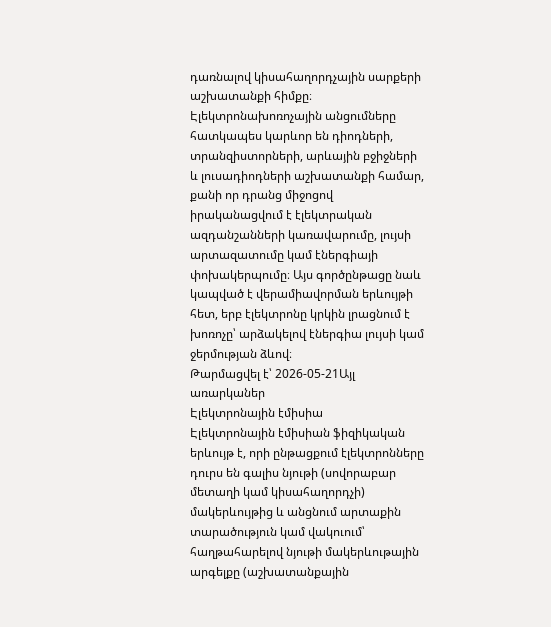դառնալով կիսահաղորդչային սարքերի աշխատանքի հիմքը։ Էլեկտրոնախոռոչային անցումները հատկապես կարևոր են դիոդների, տրանզիստորների, արևային բջիջների և լուսադիոդների աշխատանքի համար, քանի որ դրանց միջոցով իրականացվում է էլեկտրական ազդանշանների կառավարումը, լույսի արտազատումը կամ էներգիայի փոխակերպումը։ Այս գործընթացը նաև կապված է վերամիավորման երևույթի հետ, երբ էլեկտրոնը կրկին լրացնում է խոռոչը՝ արձակելով էներգիա լույսի կամ ջերմության ձևով։
Թարմացվել է՝ 2026-05-21Այլ առարկաներ
Էլեկտրոնային էմիսիա
Էլեկտրոնային էմիսիան ֆիզիկական երևույթ է, որի ընթացքում էլեկտրոնները դուրս են գալիս նյութի (սովորաբար մետաղի կամ կիսահաղորդչի) մակերևույթից և անցնում արտաքին տարածություն կամ վակուում՝ հաղթահարելով նյութի մակերևութային արգելքը (աշխատանքային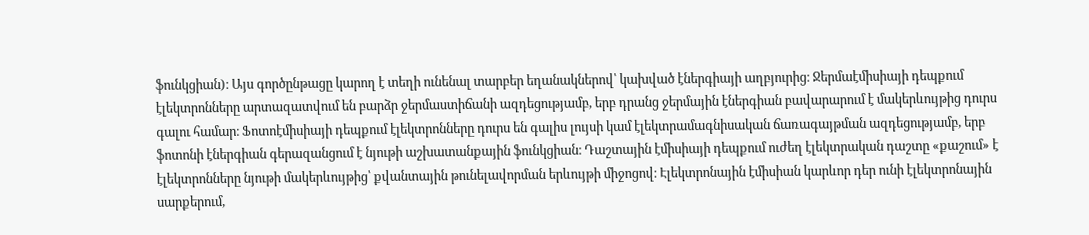ֆունկցիան)։ Այս գործընթացը կարող է տեղի ունենալ տարբեր եղանակներով՝ կախված էներգիայի աղբյուրից։ Ջերմաէմիսիայի դեպքում էլեկտրոնները արտազատվում են բարձր ջերմաստիճանի ազդեցությամբ, երբ դրանց ջերմային էներգիան բավարարում է մակերևույթից դուրս գալու համար։ Ֆոտոէմիսիայի դեպքում էլեկտրոնները դուրս են գալիս լույսի կամ էլեկտրամագնիսական ճառագայթման ազդեցությամբ, երբ ֆոտոնի էներգիան գերազանցում է նյութի աշխատանքային ֆունկցիան։ Դաշտային էմիսիայի դեպքում ուժեղ էլեկտրական դաշտը «քաշում» է էլեկտրոնները նյութի մակերևույթից՝ քվանտային թունելավորման երևույթի միջոցով։ Էլեկտրոնային էմիսիան կարևոր դեր ունի էլեկտրոնային սարքերում,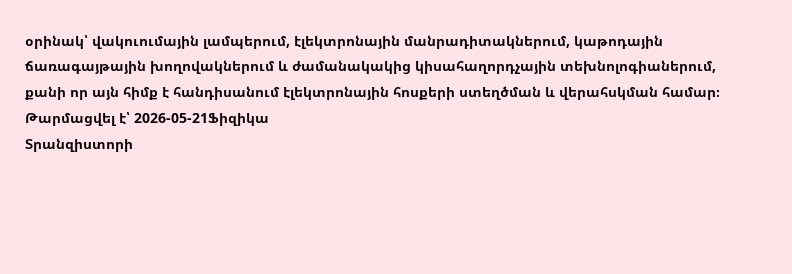օրինակ՝ վակուումային լամպերում, էլեկտրոնային մանրադիտակներում, կաթոդային ճառագայթային խողովակներում և ժամանակակից կիսահաղորդչային տեխնոլոգիաներում, քանի որ այն հիմք է հանդիսանում էլեկտրոնային հոսքերի ստեղծման և վերահսկման համար։
Թարմացվել է՝ 2026-05-21Ֆիզիկա
Տրանզիստորի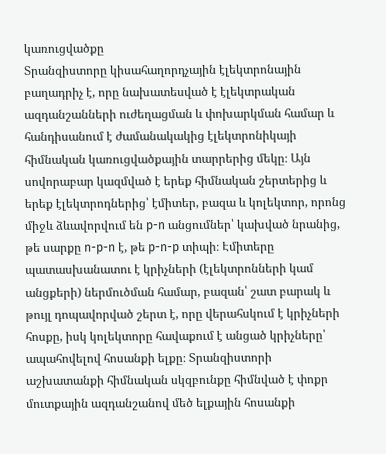կառուցվածքը
Տրանզիստորը կիսահաղորդչային էլեկտրոնային բաղադրիչ է, որը նախատեսված է էլեկտրական ազդանշանների ուժեղացման և փոխարկման համար և հանդիսանում է ժամանակակից էլեկտրոնիկայի հիմնական կառուցվածքային տարրերից մեկը։ Այն սովորաբար կազմված է երեք հիմնական շերտերից և երեք էլեկտրոդներից՝ էմիտեր, բազա և կոլեկտոր, որոնց միջև ձևավորվում են p-n անցումներ՝ կախված նրանից, թե սարքը n-p-n է, թե p-n-p տիպի։ Էմիտերը պատասխանատու է կրիչների (էլեկտրոնների կամ անցքերի) ներմուծման համար, բազան՝ շատ բարակ և թույլ դոպավորված շերտ է, որը վերահսկում է կրիչների հոսքը, իսկ կոլեկտորը հավաքում է անցած կրիչները՝ ապահովելով հոսանքի ելքը։ Տրանզիստորի աշխատանքի հիմնական սկզբունքը հիմնված է փոքր մուտքային ազդանշանով մեծ ելքային հոսանքի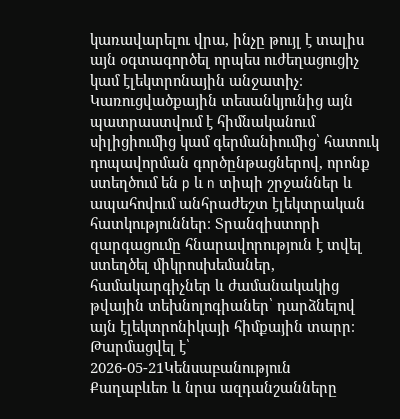կառավարելու վրա, ինչը թույլ է տալիս այն օգտագործել որպես ուժեղացուցիչ կամ էլեկտրոնային անջատիչ։ Կառուցվածքային տեսանկյունից այն պատրաստվում է հիմնականում սիլիցիումից կամ գերմանիումից՝ հատուկ դոպավորման գործընթացներով, որոնք ստեղծում են p և n տիպի շրջաններ և ապահովում անհրաժեշտ էլեկտրական հատկություններ։ Տրանզիստորի զարգացումը հնարավորություն է տվել ստեղծել միկրոսխեմաներ, համակարգիչներ և ժամանակակից թվային տեխնոլոգիաներ՝ դարձնելով այն էլեկտրոնիկայի հիմքային տարր։
Թարմացվել է՝ 2026-05-21Կենսաբանություն
Քաղաբևեռ և նրա ազդանշանները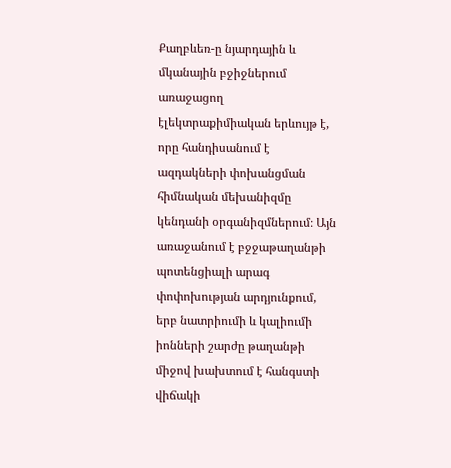Քաղբևեռ-ը նյարդային և մկանային բջիջներում առաջացող էլեկտրաքիմիական երևույթ է, որը հանդիսանում է ազդակների փոխանցման հիմնական մեխանիզմը կենդանի օրգանիզմներում։ Այն առաջանում է բջջաթաղանթի պոտենցիալի արագ փոփոխության արդյունքում, երբ նատրիումի և կալիումի իոնների շարժը թաղանթի միջով խախտում է հանգստի վիճակի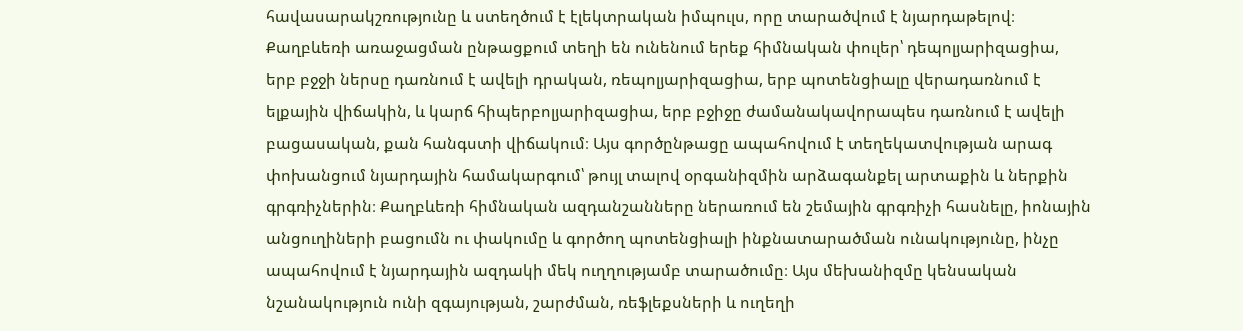հավասարակշռությունը և ստեղծում է էլեկտրական իմպուլս, որը տարածվում է նյարդաթելով։ Քաղբևեռի առաջացման ընթացքում տեղի են ունենում երեք հիմնական փուլեր՝ դեպոլյարիզացիա, երբ բջջի ներսը դառնում է ավելի դրական, ռեպոլյարիզացիա, երբ պոտենցիալը վերադառնում է ելքային վիճակին, և կարճ հիպերբոլյարիզացիա, երբ բջիջը ժամանակավորապես դառնում է ավելի բացասական, քան հանգստի վիճակում։ Այս գործընթացը ապահովում է տեղեկատվության արագ փոխանցում նյարդային համակարգում՝ թույլ տալով օրգանիզմին արձագանքել արտաքին և ներքին գրգռիչներին։ Քաղբևեռի հիմնական ազդանշանները ներառում են շեմային գրգռիչի հասնելը, իոնային անցուղիների բացումն ու փակումը և գործող պոտենցիալի ինքնատարածման ունակությունը, ինչը ապահովում է նյարդային ազդակի մեկ ուղղությամբ տարածումը։ Այս մեխանիզմը կենսական նշանակություն ունի զգայության, շարժման, ռեֆլեքսների և ուղեղի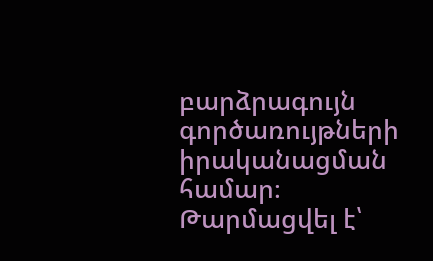բարձրագույն գործառույթների իրականացման համար։
Թարմացվել է՝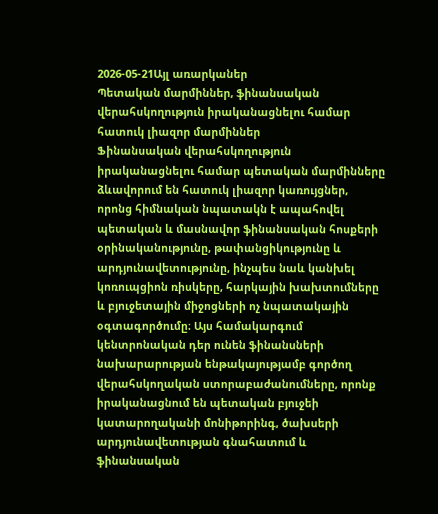2026-05-21Այլ առարկաներ
Պետական մարմիններ, ֆինանսական վերահսկողություն իրականացնելու համար հատուկ լիազոր մարմիններ
Ֆինանսական վերահսկողություն իրականացնելու համար պետական մարմինները ձևավորում են հատուկ լիազոր կառույցներ, որոնց հիմնական նպատակն է ապահովել պետական և մասնավոր ֆինանսական հոսքերի օրինականությունը, թափանցիկությունը և արդյունավետությունը, ինչպես նաև կանխել կոռուպցիոն ռիսկերը, հարկային խախտումները և բյուջետային միջոցների ոչ նպատակային օգտագործումը։ Այս համակարգում կենտրոնական դեր ունեն ֆինանսների նախարարության ենթակայությամբ գործող վերահսկողական ստորաբաժանումները, որոնք իրականացնում են պետական բյուջեի կատարողականի մոնիթորինգ, ծախսերի արդյունավետության գնահատում և ֆինանսական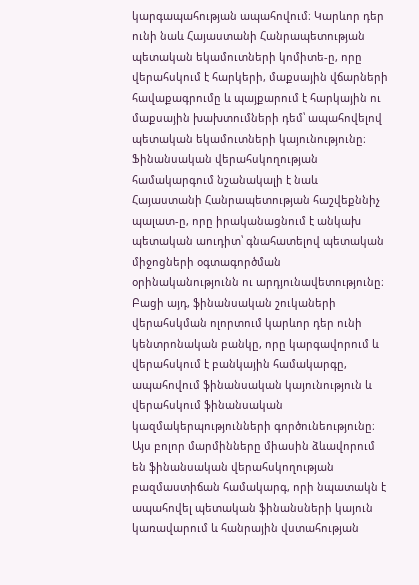կարգապահության ապահովում։ Կարևոր դեր ունի նաև Հայաստանի Հանրապետության պետական եկամուտների կոմիտե-ը, որը վերահսկում է հարկերի, մաքսային վճարների հավաքագրումը և պայքարում է հարկային ու մաքսային խախտումների դեմ՝ ապահովելով պետական եկամուտների կայունությունը։ Ֆինանսական վերահսկողության համակարգում նշանակալի է նաև Հայաստանի Հանրապետության հաշվեքննիչ պալատ-ը, որը իրականացնում է անկախ պետական աուդիտ՝ գնահատելով պետական միջոցների օգտագործման օրինականությունն ու արդյունավետությունը։ Բացի այդ, ֆինանսական շուկաների վերահսկման ոլորտում կարևոր դեր ունի կենտրոնական բանկը, որը կարգավորում և վերահսկում է բանկային համակարգը, ապահովում ֆինանսական կայունություն և վերահսկում ֆինանսական կազմակերպությունների գործունեությունը։ Այս բոլոր մարմինները միասին ձևավորում են ֆինանսական վերահսկողության բազմաստիճան համակարգ, որի նպատակն է ապահովել պետական ֆինանսների կայուն կառավարում և հանրային վստահության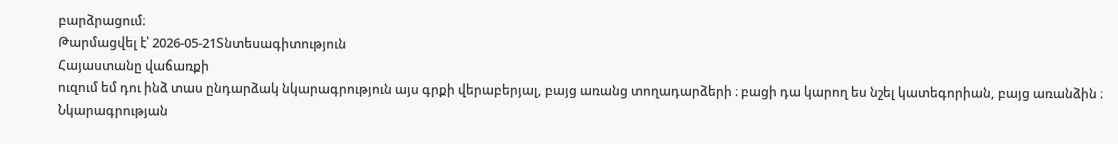բարձրացում։
Թարմացվել է՝ 2026-05-21Տնտեսագիտություն
Հայաստանը վաճառքի
ուզում եմ դու ինձ տաս ընդարձակ նկարագրություն այս գրքի վերաբերյալ, բայց առանց տողադարձերի ։ բացի դա կարող ես նշել կատեգորիան, բայց առանձին ։ Նկարագրության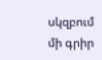սկզբում մի գրիր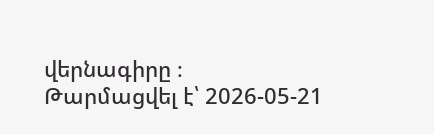վերնագիրը ։
Թարմացվել է՝ 2026-05-21